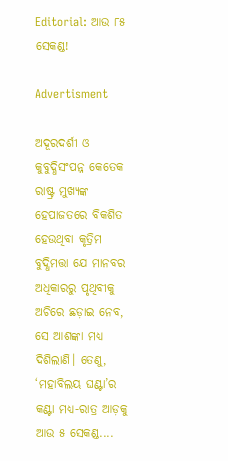Editorial: ଆଉ ୮୫ ସେକଣ୍ଡ!

Advertisment

ଅଦୂରଦର୍ଶୀ ଓ କୁବୁଦ୍ଧିସଂପନ୍ନ କେତେକ ରାଷ୍ଟ୍ର ମୁଖ୍ୟଙ୍କ ହେପାଜତରେ ବିକଶିତ ହେଉଥିବା କୃତ୍ରିମ ବୁଦ୍ଧିମତ୍ତା ଯେ ମାନବର ଅଧିକାରରୁ ପୃଥିବୀକୁ ଅଚିରେ ଛଡ଼ାଇ ନେବ, ସେ ଆଶଙ୍କା ମଧ୍ୟ ଦିଶିଲାଣି। ତେଣୁ, ‘ମହାବିଲୟ ଘଣ୍ଟା’ର କଣ୍ଟା ମଧ୍ୟ-ରାତ୍ର ଆଡ଼କୁ ଆଉ ୫ ସେକଣ୍ଡ....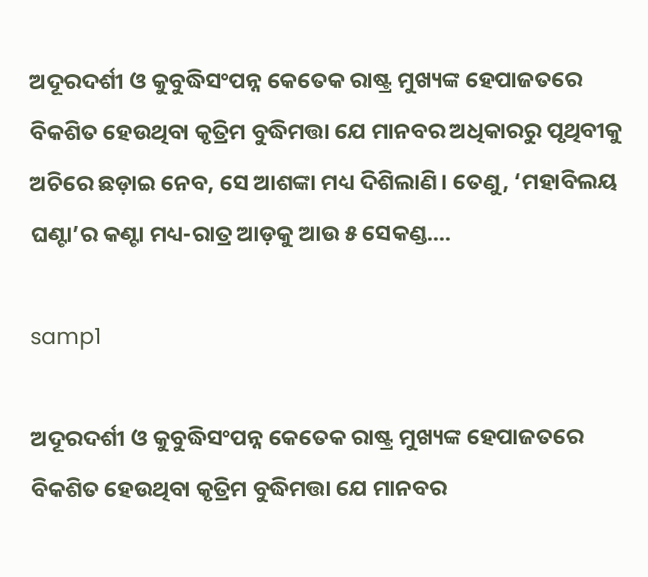ଅଦୂରଦର୍ଶୀ ଓ କୁବୁଦ୍ଧିସଂପନ୍ନ କେତେକ ରାଷ୍ଟ୍ର ମୁଖ୍ୟଙ୍କ ହେପାଜତରେ ବିକଶିତ ହେଉଥିବା କୃତ୍ରିମ ବୁଦ୍ଧିମତ୍ତା ଯେ ମାନବର ଅଧିକାରରୁ ପୃଥିବୀକୁ ଅଚିରେ ଛଡ଼ାଇ ନେବ, ସେ ଆଶଙ୍କା ମଧ୍ୟ ଦିଶିଲାଣି। ତେଣୁ, ‘ମହାବିଲୟ ଘଣ୍ଟା’ର କଣ୍ଟା ମଧ୍ୟ-ରାତ୍ର ଆଡ଼କୁ ଆଉ ୫ ସେକଣ୍ଡ....

samp1

ଅଦୂରଦର୍ଶୀ ଓ କୁବୁଦ୍ଧିସଂପନ୍ନ କେତେକ ରାଷ୍ଟ୍ର ମୁଖ୍ୟଙ୍କ ହେପାଜତରେ ବିକଶିତ ହେଉଥିବା କୃତ୍ରିମ ବୁଦ୍ଧିମତ୍ତା ଯେ ମାନବର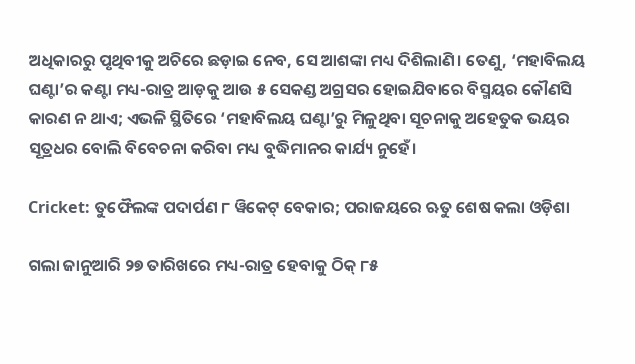ଅଧିକାରରୁ ପୃଥିବୀକୁ ଅଚିରେ ଛଡ଼ାଇ ନେବ, ସେ ଆଶଙ୍କା ମଧ୍ୟ ଦିଶିଲାଣି। ତେଣୁ, ‘ମହାବିଲୟ ଘଣ୍ଟା’ର କଣ୍ଟା ମଧ୍ୟ-ରାତ୍ର ଆଡ଼କୁ ଆଉ ୫ ସେକଣ୍ଡ ଅଗ୍ରସର ହୋଇଯିବାରେ ବିସ୍ମୟର କୌଣସି କାରଣ ନ ଥାଏ; ଏଭଳି ସ୍ଥିତିରେ ‘ମହାବିଲୟ ଘଣ୍ଟା’ରୁ ମିଳୁଥିବା ସୂଚନାକୁ ଅହେତୁକ ଭୟର ସୂତ୍ରଧର ବୋଲି ବିବେଚନା କରିବା ମଧ୍ୟ ବୁଦ୍ଧିମାନର କାର୍ଯ୍ୟ ନୁହେଁ।

Cricket: ତୁଫୈଲଙ୍କ ପଦାର୍ପଣ ୮ ୱିକେଟ୍‌ ବେକାର; ପରାଜୟରେ ଋତୁ ଶେଷ କଲା ଓଡ଼ିଶା

ଗଲା ଜାନୁଆରି ୨୭ ତାରିଖରେ ମଧ୍ୟ-ରାତ୍ର ହେବାକୁ ଠିକ୍‌ ୮୫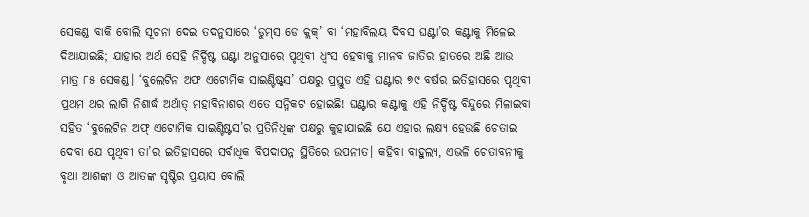ସେକଣ୍ଡ ବାକି ବୋଲି ସୂଚନା ଦେଇ ତଦନୁସାରେ ‘ଡୁମ୍‌ସ ଡେ କ୍ଲକ୍‌’ ବା ‘ମହାବିଲୟ ଦିବସ ଘଣ୍ଟା’ର କଣ୍ଟାକୁ ମିଳେଇ ଦିଆଯାଇଛି; ଯାହାର ଅର୍ଥ ସେହି ନିର୍ଦ୍ଦିଷ୍ଟ ଘଣ୍ଟା ଅନୁସାରେ ପୃଥିବୀ ଧ୍ବଂସ ହେବାକୁ ମାନବ ଜାତିର ହାତରେ ଅଛି ଆଉ ମାତ୍ର ୮୫ ସେକଣ୍ଡ। ‘ବୁଲେଟିନ ଅଫ ଏଟୋମିକ ସାଇଣ୍ଟିଷ୍ଟ୍‌ସ’ ପକ୍ଷରୁ ପ୍ରସ୍ତୁତ ଏହି ଘଣ୍ଟାର ୭୯ ବର୍ଷର ଇତିହାସରେ ପୃଥିବୀ ପ୍ରଥମ ଥର ଲାଗି ନିଶାର୍ଦ୍ଧ ଅର୍ଥାତ୍‌ ମହାବିନାଶର ଏତେ ସନ୍ନିକଟ ହୋଇଛି! ଘଣ୍ଟାର କଣ୍ଟାକୁ ଏହି ନିର୍ଦ୍ଦିଷ୍ଟ ବିନ୍ଦୁରେ ମିଳାଇବା ସହିତ ‘ବୁଲେଟିନ ଅଫ୍ ଏଟୋମିକ ସାଇଣ୍ଟିଷ୍ଟସ’ର ପ୍ରତିନିଧିଙ୍କ ପକ୍ଷରୁ କୁହାଯାଇଛି ଯେ ଏହାର ଲକ୍ଷ୍ୟ ହେଉଛି ଚେତାଇ ଦେବା ଯେ ପୃଥିବୀ ତା’ର ଇତିହାସରେ ସର୍ବାଧିକ ବିପଦାପନ୍ନ ସ୍ଥିତିରେ ଉପନୀତ। କହିବା ବାହୁଲ୍ୟ, ଏଭଳି ଚେତାବନୀକୁ ବୃଥା ଆଶଙ୍କା ଓ ଆତଙ୍କ ସୃଷ୍ଟିର ପ୍ରୟାସ ବୋଲି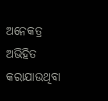ଅନେକତ୍ର ଅଭିହିତ କରାଯାଉଥିବା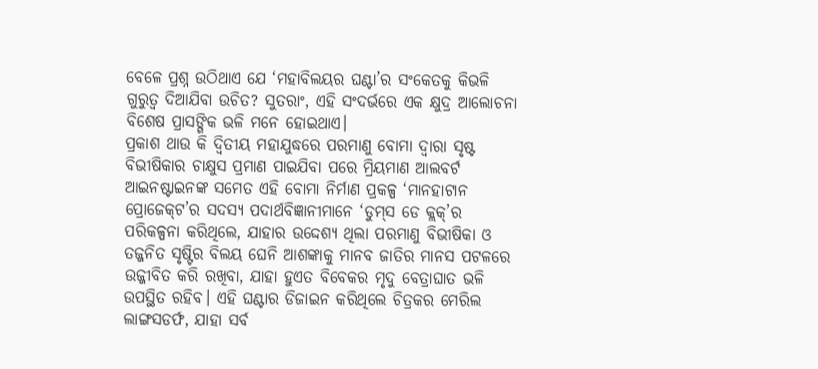ବେଳେ ପ୍ରଶ୍ନ ଉଠିଥାଏ ଯେ ‘ମହାବିଲୟର ଘଣ୍ଟା’ର ସଂକେତକୁ କିଭଳି ଗୁରୁତ୍ବ ଦିଆଯିବା ଉଚିତ? ସୁତରାଂ, ଏହି ସଂଦର୍ଭରେ ଏକ କ୍ଷୁଦ୍ର ଆଲୋଚନା ବିଶେଷ ପ୍ରାସଙ୍ଗିକ ଭଳି ମନେ ହୋଇଥାଏ।
ପ୍ରକାଶ ଥାଉ କି ଦ୍ବିତୀୟ ମହାଯୁଦ୍ଧରେ ପରମାଣୁ ବୋମା ଦ୍ବାରା ସୃଷ୍ଟ ବିଭୀଷିକାର ଚାକ୍ଷୁସ ପ୍ରମାଣ ପାଇଯିବା ପରେ ମ୍ରିୟମାଣ ଆଲବର୍ଟ ଆଇନଷ୍ଟାଇନଙ୍କ ସମେତ ଏହି ବୋମା ନିର୍ମାଣ ପ୍ରକଳ୍ପ ‘ମାନହାଟାନ ପ୍ରୋଜେକ୍‌ଟ’ର ସଦସ୍ୟ ପଦାର୍ଥବିଜ୍ଞାନୀମାନେ ‘ଡୁମ୍‌ସ ଡେ କ୍ଲକ୍‌’ର ପରିକଳ୍ପନା କରିଥିଲେ, ଯାହାର ଉଦ୍ଦେଶ୍ୟ ଥିଲା ପରମାଣୁ ବିଭୀଷିକା ଓ ତଜ୍ଜନିତ ସୃଷ୍ଟିର ବିଲୟ ଘେନି ଆଶଙ୍କାକୁ ମାନବ ଜାତିର ମାନସ ପଟଳରେ ଉଜ୍ଜୀବିତ କରି ରଖିବା, ଯାହା ହୁଏତ ବିବେକର ମୃଦୁ ବେତ୍ରାଘାତ ଭଳି ଉପସ୍ଥିତ ରହିବ। ଏହି ଘଣ୍ଟାର ଡିଜାଇନ କରିଥିଲେ ଚିତ୍ରକର ମେରିଲ ଲାଙ୍ଗସଡର୍ଫ, ଯାହା ସର୍ବ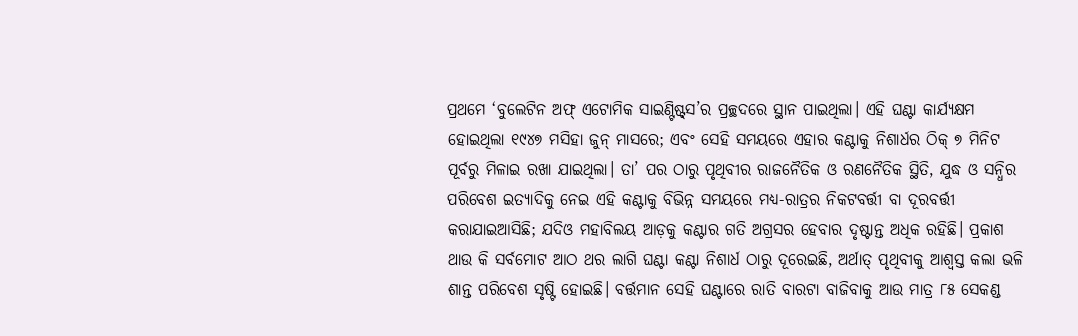ପ୍ରଥମେ ‘ବୁଲେଟିନ ଅଫ୍ ଏଟୋମିକ ସାଇଣ୍ଟିଷ୍ଟ୍‌ସ’ର ପ୍ରଚ୍ଛଦରେ ସ୍ଥାନ ପାଇଥିଲା। ଏହି ଘଣ୍ଟା କାର୍ଯ୍ୟକ୍ଷମ ହୋଇଥିଲା ୧୯୪୭ ମସିହା ଜୁନ୍‌ ମାସରେ; ଏବଂ ସେହି ସମୟରେ ଏହାର କଣ୍ଟାକୁ ନିଶାର୍ଧର ଠିକ୍‌ ୭ ମିନିଟ ପୂର୍ବରୁ ମିଳାଇ ରଖା ଯାଇଥିଲା। ତା’ ପର ଠାରୁ ପୃଥିବୀର ରାଜନୈତିକ ଓ ରଣନୈତିକ ସ୍ଥିତି, ଯୁଦ୍ଧ ଓ ସନ୍ଧିର ପରିବେଶ ଇତ୍ୟାଦିକୁ ନେଇ ଏହି କଣ୍ଟାକୁ ବିଭିନ୍ନ ସମୟରେ ମଧ୍ୟ-ରାତ୍ରର ନିକଟବର୍ତ୍ତୀ ବା ଦୂରବର୍ତ୍ତୀ କରାଯାଇଆସିଛି; ଯଦିଓ ମହାବିଲୟ ଆଡ଼କୁ କଣ୍ଟାର ଗତି ଅଗ୍ରସର ହେବାର ଦୃଷ୍ଟାନ୍ତ ଅଧିକ ରହିଛି। ପ୍ରକାଶ ଥାଉ କି ସର୍ବମୋଟ ଆଠ ଥର ଲାଗି ଘଣ୍ଟା କଣ୍ଟା ନିଶାର୍ଧ ଠାରୁ ଦୂରେଇଛି, ଅର୍ଥାତ୍‌ ପୃଥିବୀକୁ ଆଶ୍ବସ୍ତ କଲା ଭଳି ଶାନ୍ତ ପରିବେଶ ସୃଷ୍ଟି ହୋଇଛି। ବର୍ତ୍ତମାନ ସେହି ଘଣ୍ଟାରେ ରାତି ବାରଟା ବାଜିବାକୁ ଆଉ ମାତ୍ର ୮୫ ସେକଣ୍ଡ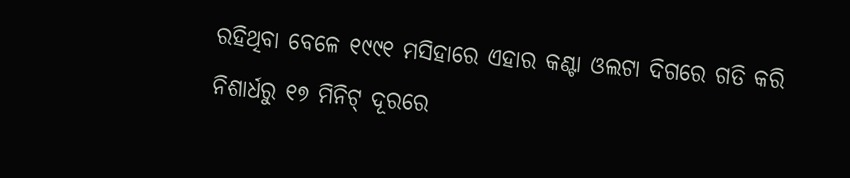ରହିଥିବା ବେଳେ ୧୯୯୧ ମସିହାରେ ଏହାର କଣ୍ଟା ଓଲଟା ଦିଗରେ ଗତି କରି ନିଶାର୍ଧରୁ ୧୭ ମିନିଟ୍‌ ଦୂରରେ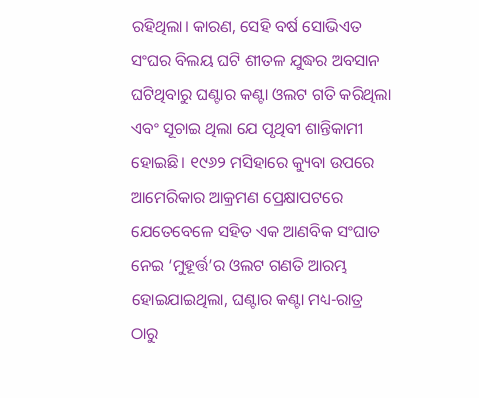ରହିଥିଲା। କାରଣ, ସେହି ବର୍ଷ ସୋଭିଏତ ସଂଘର ବିଲୟ ଘଟି ଶୀତଳ ଯୁଦ୍ଧର ଅବସାନ ଘଟିଥିବାରୁ ଘଣ୍ଟାର କଣ୍ଟା ଓଲଟ ଗତି କରିଥିଲା ଏବଂ ସୂଚାଇ ଥିଲା ଯେ ପୃଥିବୀ ଶାନ୍ତିକାମୀ ହୋଇଛି। ୧୯୬୨ ମସିହାରେ କ୍ୟୁବା ଉପରେ ଆମେରିକାର ଆକ୍ରମଣ ପ୍ରେକ୍ଷାପଟରେ ଯେତେବେଳେ ସହିତ ଏକ ଆଣବିକ ସଂଘାତ ନେଇ ‘ମୁହୂର୍ତ୍ତ’ର ଓଲଟ ଗଣତି ଆରମ୍ଭ ହୋଇଯାଇଥିଲା, ଘଣ୍ଟାର କଣ୍ଟା ମଧ୍ୟ-ରାତ୍ର ଠାରୁ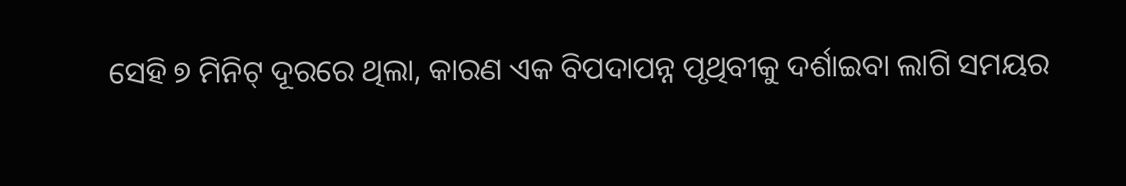ସେହି ୭ ମିନିଟ୍‌ ଦୂରରେ ଥିଲା, କାରଣ ଏକ ବିପଦାପନ୍ନ ପୃଥିବୀକୁ ଦର୍ଶାଇବା ଲାଗି ସମୟର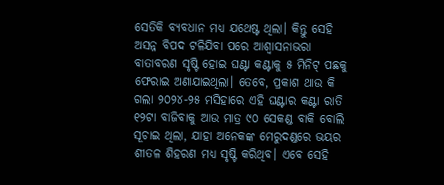ସେତିକି ବ୍ୟବଧାନ ମଧ୍ୟ ଯଥେଷ୍ଟ ଥିଲା। କିନ୍ତୁ ସେହି ଅସନ୍ନ ବିପଦ ଟଳିଯିବା ପରେ ଆଶ୍ବାସନାଭରା ବାତାବରଣ ସୃଷ୍ଟି ହୋଇ ଘଣ୍ଟା କଣ୍ଟାକୁ ୫ ମିନିଟ୍‌ ପଛକୁ ଫେରାଇ ଅଣାଯାଇଥିଲା। ତେବେ, ପ୍ରକାଶ ଥାଉ କି ଗଲା ୨୦୨୪-୨୫ ମସିହାରେ ଏହି ଘଣ୍ଟାର କଣ୍ଟା ରାତି ୧୨ଟା ବାଜିବାକୁ ଆଉ ମାତ୍ର ୯୦ ସେକଣ୍ଡ ବାକି ବୋଲି ସୂଚାଇ ଥିଲା, ଯାହା ଅନେକଙ୍କ ମେରୁଦଣ୍ଡରେ ଭୟର ଶୀତଳ ଶିହରଣ ମଧ୍ୟ ସୃଷ୍ଟି କରିଥିବ। ଏବେ ସେହି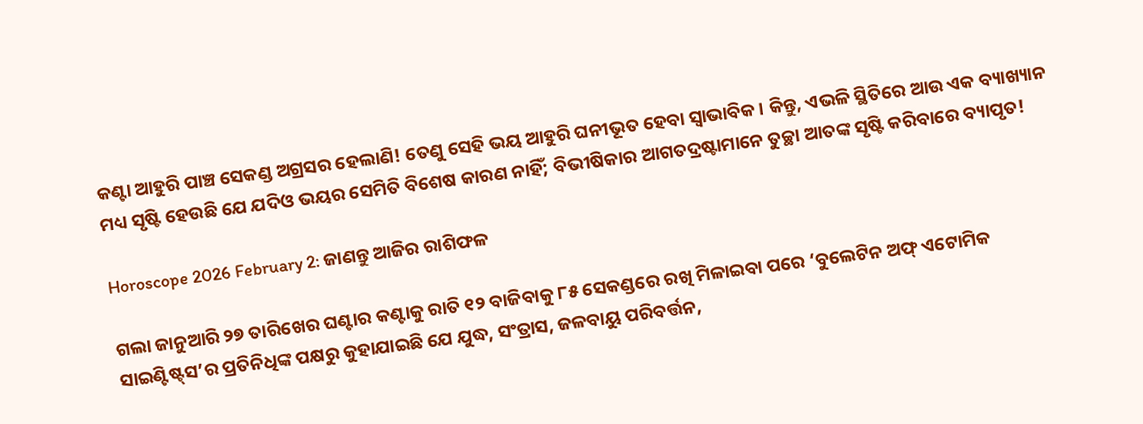କଣ୍ଟା ଆହୁରି ପାଞ୍ଚ ସେକଣ୍ଡ ଅଗ୍ରସର ହେଲାଣି! ତେଣୁ ସେହି ଭୟ ଆହୁରି ଘନୀଭୂତ ହେବା ସ୍ବାଭାବିକ। କିନ୍ତୁ, ଏଭଳି ସ୍ଥିତିରେ ଆଉ ଏକ ବ୍ୟାଖ୍ୟାନ ମଧ୍ୟ ସୃଷ୍ଟି ହେଉଛି ଯେ ଯଦିଓ ଭୟର ସେମିତି ବିଶେଷ କାରଣ ନାହିଁ; ବିଭୀଷିକାର ଆଗତଦ୍ରଷ୍ଟାମାନେ ତୁଚ୍ଛା ଆତଙ୍କ ସୃଷ୍ଟି କରିବାରେ ବ୍ୟାପୃତ!

Horoscope 2026 February 2: ଜାଣନ୍ତୁ ଆଜିର ରାଶିଫଳ

ଗଲା ଜାନୁଆରି ୨୭ ତାରିଖ‌େର ଘଣ୍ଟାର କଣ୍ଟାକୁ ରାତି ୧୨ ବାଜିବାକୁ ୮୫ ସେକଣ୍ଡରେ ରଖି ମିଳାଇବା ପରେ ‘ବୁଲେଟିନ ଅଫ୍ ଏଟୋମିକ ସାଇଣ୍ଟିଷ୍ଟ୍‌ସ’ର ପ୍ରତିନିଧିଙ୍କ ପକ୍ଷରୁ କୁହାଯାଇଛି ଯେ ଯୁଦ୍ଧ, ସଂତ୍ରା‌ସ, ଜଳବାୟୁ ପରିବର୍ତ୍ତନ,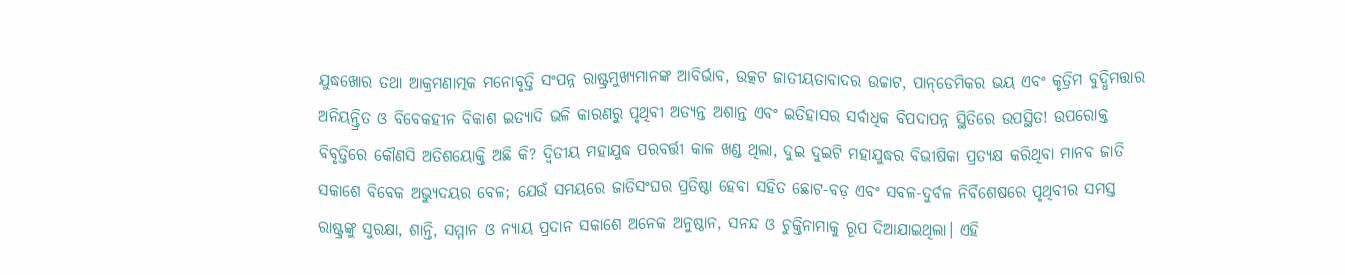ଯୁଦ୍ଧଖୋର ତଥା ଆକ୍ରମଣାତ୍ମକ ମନୋବୃତ୍ତି ସଂପନ୍ନ ରାଷ୍ଟ୍ରମୁଖ୍ୟମାନଙ୍କ ଆବିର୍ଭାବ, ଉତ୍କଟ ଜାତୀୟତାବାଦର ଉଚ୍ଚାଟ, ପାନ୍‌ଡେମିକର ଭୟ ଏବଂ କୃତ୍ରିମ ବୁଦ୍ଧିମତ୍ତାର ଅନିୟନ୍ତ୍ରିତ ଓ ବିବେକହୀନ ବିକାଶ ଇତ୍ୟାଦି ଭଳି କାରଣରୁ ପୃଥିବୀ ଅତ୍ୟନ୍ତ ଅଶାନ୍ତ ଏବଂ ଇତିହାସର ସର୍ବାଧିକ ବିପଦାପନ୍ନ ସ୍ଥିତିରେ ଉପସ୍ଥିତ! ଉପରୋକ୍ତ ବିବୃତ୍ତିରେ କୌଣସି ଅତିଶୟୋକ୍ତି ଅଛି କି? ଦ୍ବିତୀୟ ମହାଯୁଦ୍ଧ ପରବର୍ତ୍ତୀ କାଳ ଖଣ୍ଡ ଥିଲା, ଦୁଇ ଦୁଇଟି ମହାଯୁଦ୍ଧର ବିଭୀଷିକା ପ୍ରତ୍ୟକ୍ଷ କରିଥିବା ମାନବ ଜାତି ସକାଶେ ବିବେକ ଅଭ୍ୟୁଦୟର ବେଳ; ଯେଉଁ ସମୟରେ ଜାତିସଂଘର ପ୍ରତିଷ୍ଠା ହେବା ସହିତ ଛୋଟ-ବଡ଼ ଏବଂ ସବଳ-ଦୁର୍ବଳ ନିର୍ବିଶେଷରେ ପୃଥିବୀର ସମସ୍ତ ରାଷ୍ଟ୍ରଙ୍କୁ ସୁରକ୍ଷା, ଶାନ୍ତି, ସମ୍ମାନ ଓ ନ୍ୟାୟ ପ୍ରଦାନ ସକାଶେ ଅନେକ ଅନୁଷ୍ଠାନ, ସନନ୍ଦ ଓ ଚୁକ୍ତିନାମାକୁ ରୂପ ଦିଆଯାଇଥିଲା। ଏହି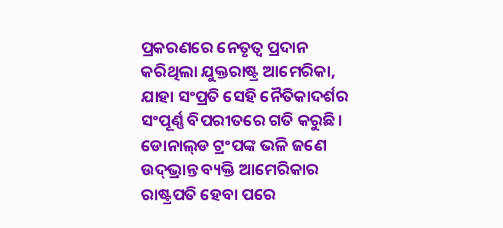ପ୍ରକରଣରେ ନେତୃତ୍ବ ପ୍ରଦାନ କରିଥିଲା ଯୁକ୍ତରାଷ୍ଟ୍ର ଆମେରିକା, ଯାହା ସଂପ୍ରତି ସେହି ନୈତିକାଦର୍ଶର ସଂପୂର୍ଣ୍ଣ ବିପରୀତରେ ଗତି କରୁଛି। ଡୋନାଲ୍‌ଡ ଟ୍ରଂପଙ୍କ ଭଳି ଜଣେ ଉଦ୍‌ଭ୍ରାନ୍ତ ବ୍ୟକ୍ତି ଆମେରିକାର ରାଷ୍ଟ୍ରପତି ହେବା ପରେ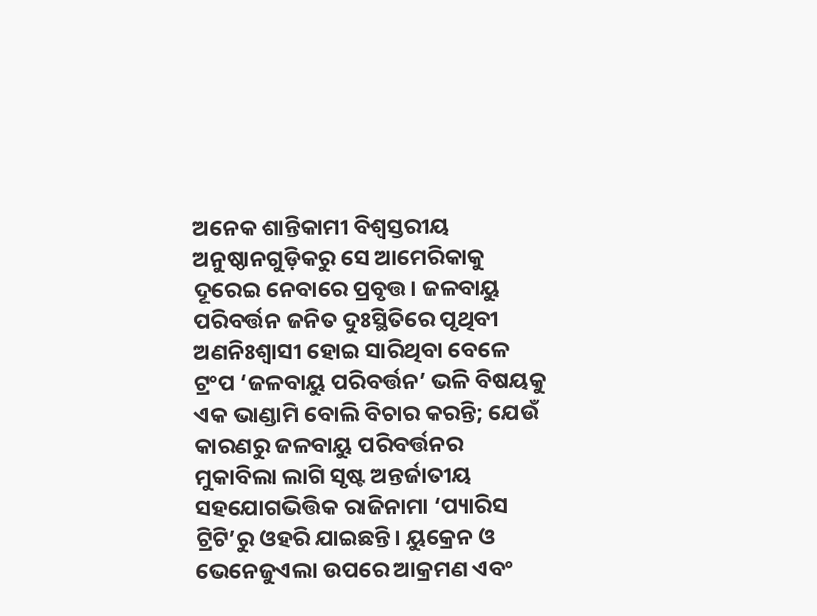ଅନେକ ଶାନ୍ତିକାମୀ ବିଶ୍ବସ୍ତରୀୟ ଅନୁଷ୍ଠାନଗୁଡ଼ିକରୁ ସେ ଆମେରିକାକୁ ଦୂରେଇ ନେବାରେ ପ୍ରବୃତ୍ତ। ଜଳବାୟୁ ପରିବର୍ତ୍ତନ ଜନିତ ଦୁଃସ୍ଥିତିରେ ପୃଥିବୀ ଅଣନିଃଶ୍ବାସୀ ହୋଇ ସାରିଥିବା ବେଳେ ଟ୍ରଂପ ‘ଜଳବାୟୁ ପରିବର୍ତ୍ତନ’ ଭଳି ବିଷୟକୁ ଏକ ଭାଣ୍ଡାମି ବୋଲି ବିଚାର କରନ୍ତି; ଯେଉଁ କାରଣରୁ ଜଳବାୟୁ ପରିବର୍ତ୍ତନର ମୁକାବିଲା ଲାଗି ସୃଷ୍ଟ ଅନ୍ତର୍ଜାତୀୟ ସହଯୋଗଭିତ୍ତିକ ରାଜିନାମା ‘ପ୍ୟାରିସ ଟ୍ରିଟି’ରୁ ଓହରି ଯାଇଛନ୍ତି। ୟୁକ୍ରେନ ଓ ଭେନେଜୁଏଲା ଉପରେ ଆକ୍ରମଣ ଏବଂ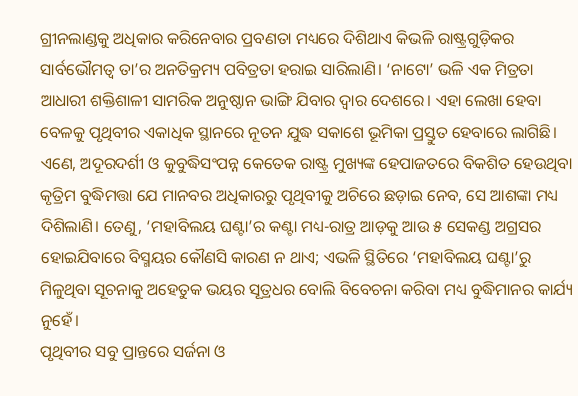ଗ୍ରୀନଲାଣ୍ଡକୁ ଅଧିକାର କରିନେବାର ପ୍ରବଣତା ମଧ୍ୟରେ ଦିଶିଥାଏ କିଭଳି ରାଷ୍ଟ୍ରଗୁଡ଼ିକର ସାର୍ବଭୌମତ୍ବ ତା’ର ଅନତିକ୍ରମ୍ୟ ପବିତ୍ରତା ହରାଇ ସାରିଲାଣି। ‘ନାଟୋ’ ଭଳି ଏକ ମିତ୍ରତା ଆଧାରୀ ଶକ୍ତିଶାଳୀ ସାମରିକ ଅନୁଷ୍ଠାନ ଭାଙ୍ଗି ଯିବାର ଦ୍ବାର ଦେଶରେ। ଏହା ଲେଖା ହେବା ବେଳକୁ ପୃଥିବୀର ଏକାଧିକ ସ୍ଥାନରେ ନୂତନ ଯୁଦ୍ଧ ସକାଶେ ଭୂମିକା ପ୍ରସ୍ତୁତ ହେବାରେ ଲାଗିଛି। ଏଣେ, ଅଦୂରଦର୍ଶୀ ଓ କୁବୁଦ୍ଧିସଂପନ୍ନ କେତେକ ରାଷ୍ଟ୍ର ମୁଖ୍ୟଙ୍କ ହେପାଜତରେ ବିକଶିତ ହେଉଥିବା କୃତ୍ରିମ ବୁଦ୍ଧିମତ୍ତା ଯେ ମାନବର ଅଧିକାରରୁ ପୃଥିବୀକୁ ଅଚିରେ ଛଡ଼ାଇ ନେବ, ସେ ଆଶଙ୍କା ମଧ୍ୟ ଦିଶିଲାଣି। ତେଣୁ, ‘ମହାବିଲୟ ଘଣ୍ଟା’ର କଣ୍ଟା ମଧ୍ୟ-ରାତ୍ର ଆଡ଼କୁ ଆଉ ୫ ସେକଣ୍ଡ ଅଗ୍ରସର ହୋଇଯିବାରେ ବିସ୍ମୟର କୌଣସି କାରଣ ନ ଥାଏ; ଏଭଳି ସ୍ଥିତିରେ ‘ମହାବିଲୟ ଘଣ୍ଟା’ରୁ ମିଳୁଥିବା ସୂଚନାକୁ ଅହେତୁକ ଭୟର ସୂତ୍ରଧର ବୋଲି ବିବେଚନା କରିବା ମଧ୍ୟ ବୁଦ୍ଧିମାନର କାର୍ଯ୍ୟ ନୁହେଁ।
ପୃଥିବୀର ସବୁ ପ୍ରାନ୍ତରେ ସର୍ଜନା ଓ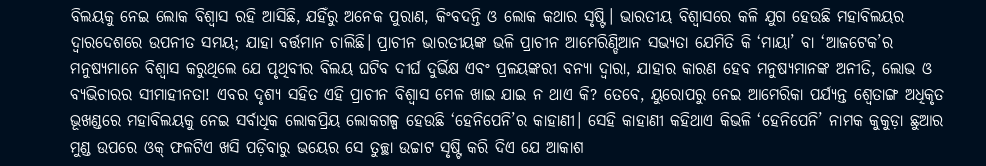ବିଲୟକୁ ନେଇ ଲୋକ ବିଶ୍ବାସ ରହି ଆସିଛି, ଯହିଁରୁ ଅନେକ ପୁରାଣ, କିଂବଦନ୍ତି ଓ ଲୋକ କଥାର ସୃଷ୍ଟି। ଭାରତୀୟ ବିଶ୍ବାସରେ କଳି ଯୁଗ ହେଉଛି ମହାବିଲୟର ଦ୍ବାରଦେଶରେ ଉପନୀତ ସମୟ; ଯାହା ବର୍ତ୍ତମାନ ଚାଲିଛି। ପ୍ରାଚୀନ ଭାରତୀୟଙ୍କ ଭଳି ପ୍ରାଚୀନ ଆମେରିଣ୍ଡିଆନ ସଭ୍ୟତା ଯେମିତି କି ‘ମାୟା’ ବା ‘ଆଜଟେକ’ର ମନୁଷ୍ୟମାନେ ବିଶ୍ବାସ କରୁଥିଲେ ଯେ ପୃଥିବୀର ବିଲୟ ଘଟିବ ଦୀର୍ଘ ଦୁର୍ଭିକ୍ଷ ଏବଂ ପ୍ରଳୟଙ୍କରୀ ବନ୍ୟା ଦ୍ବାରା, ଯାହାର କାରଣ ହେବ ମନୁଷ୍ୟମାନଙ୍କ ଅନୀତି, ଲୋଭ ଓ ବ୍ୟଭିଚାରର ସୀମାହୀନତା! ଏବର ଦୃଶ୍ୟ ସହିତ ଏହି ପ୍ରାଚୀନ ବିଶ୍ବାସ ମେଳ ଖାଇ ଯାଇ ନ ଥାଏ କି? ତେବେ, ୟୁରୋପରୁ ନେଇ ଆମେରିକା ପର୍ଯ୍ୟନ୍ତ ଶ୍ବେତାଙ୍ଗ ଅଧିକୃତ ଭୂଖଣ୍ଡରେ ମହାବିଲୟକୁ ନେଇ ସର୍ବାଧିକ ଲୋକପ୍ରିୟ ଲୋକଗଳ୍ପ ହେଉଛି ‘ହେନିପେନି’ର କାହାଣୀ। ସେହି କାହାଣୀ କହିଥାଏ କିଭଳି ‘ହେନିପେନି’ ନାମକ କୁକୁଡ଼ା ଛୁଆର ମୁଣ୍ଡ ଉପରେ ଓକ୍‌ ଫଳଟିଏ ଖସି ପଡ଼ିବାରୁ ଭୟ‌େର ସେ ତୁଚ୍ଛା ଉଚ୍ଚାଟ ସୃଷ୍ଟି କରି ଦିଏ ଯେ ଆକାଶ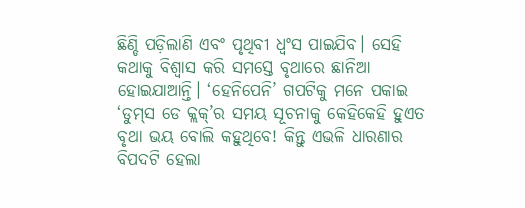ଛିଣ୍ଡି ପଡ଼ିଲାଣି ଏବଂ ପୃଥିବୀ ଧ୍ବଂସ ପାଇଯିବ। ସେହି କଥାକୁ ବିଶ୍ବାସ କରି ସମସ୍ତେ ବୃଥାରେ ଛାନିଆ ହୋଇଯାଆନ୍ତି। ‘ହେନିପେନି’ ଗପଟିକୁ ମନେ ପକାଇ ‘ଡୁମ୍‌ସ ଡେ କ୍ଲକ୍‌’ର ସମୟ ସୂଚନାକୁ କେହିକେହି ହୁଏତ ବୃଥା ଭୟ ବୋଲି କହୁଥିବେ! କିନ୍ତୁ ଏଭଳି ଧାରଣାର ବିପଦଟି ହେଲା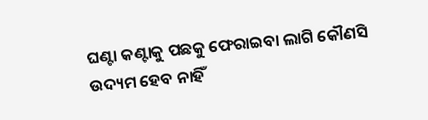ଘଣ୍ଟା କଣ୍ଟାକୁ ପଛକୁ ଫେରାଇବା ଲାଗି କୌଣସି ଉଦ୍ୟମ ହେବ ନାହିଁ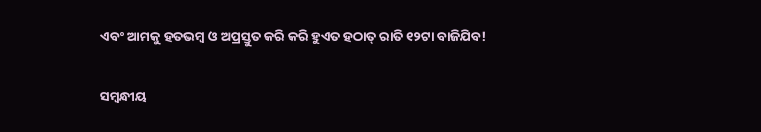ଏବଂ ଆମକୁ ହତଭମ୍ବ ଓ ଅପ୍ରସ୍ତୁତ କରି କରି ହୁଏତ ହଠାତ୍‌ ରାତି ୧୨ଟା ବାଜିଯିବ!

ସମ୍ବନ୍ଧୀୟ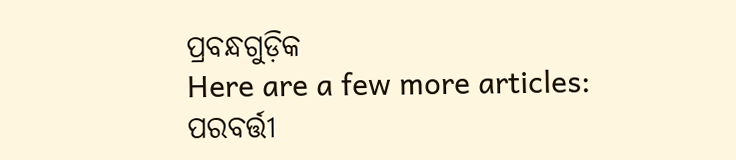ପ୍ରବନ୍ଧଗୁଡ଼ିକ
Here are a few more articles:
ପରବର୍ତ୍ତୀ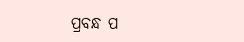ପ୍ରବନ୍ଧ ପ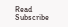Read
Subscribe